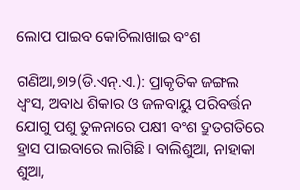ଲୋପ ପାଇବ କୋଚିଲାଖାଇ ବଂଶ

ଗଣିଆ,୭ା୨(ଡି.ଏନ୍‌.ଏ.): ପ୍ରାକୃତିକ ଜଙ୍ଗଲ ଧ୍ୱଂସ, ଅବାଧ ଶିକାର ଓ ଜଳବାୟୁ ପରିବର୍ତ୍ତନ ଯୋଗୁ ପଶୁ ତୁଳନାରେ ପକ୍ଷୀ ବଂଶ ଦ୍ରୁତଗତିରେ ହ୍ରାସ ପାଇବାରେ ଲାଗିଛି। ବାଲିଶୁଆ, ନାହାକା ଶୁଆ,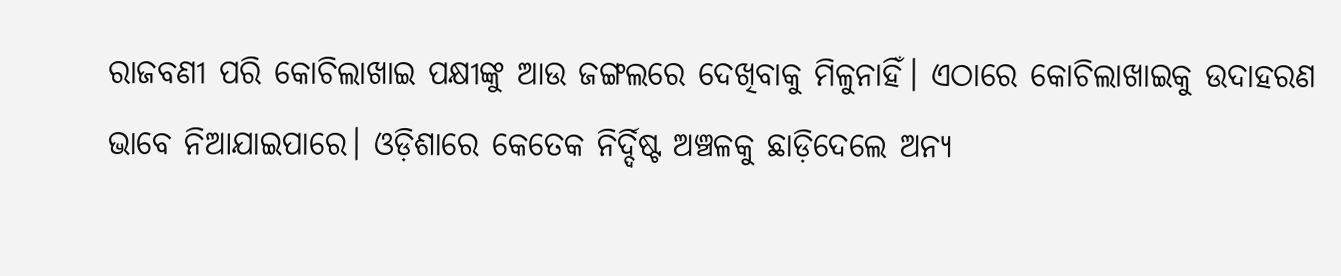ରାଜବଣୀ ପରି କୋଚିଲାଖାଇ ପକ୍ଷୀଙ୍କୁ ଆଉ ଜଙ୍ଗଲରେ ଦେଖିବାକୁ ମିଳୁନାହିଁ। ଏଠାରେ କୋଚିଲାଖାଇକୁ ଉଦାହରଣ ଭାବେ ନିଆଯାଇପାରେ। ଓଡ଼ିଶାରେ କେତେକ ନିର୍ଦ୍ଦିଷ୍ଟ ଅଞ୍ଚଳକୁ ଛାଡ଼ିଦେଲେ ଅନ୍ୟ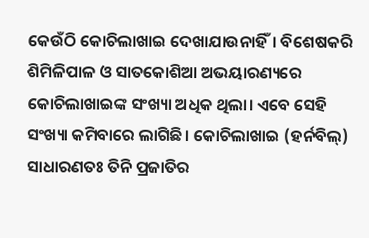କେଉଁଠି କୋଚିଲାଖାଇ ଦେଖାଯାଉନାହିଁ। ବିଶେଷକରି ଶିମିଳିପାଳ ଓ ସାତକୋଶିଆ ଅଭୟାରଣ୍ୟରେ କୋଚିଲାଖାଇଙ୍କ ସଂଖ୍ୟା ଅଧିକ ଥିଲା। ଏବେ ସେହି ସଂଖ୍ୟା କମିବାରେ ଲାଗିଛି। କୋଚିଲାଖାଇ (ହର୍ନବିଲ୍‌) ସାଧାରଣତଃ ତିନି ପ୍ରଜାତିର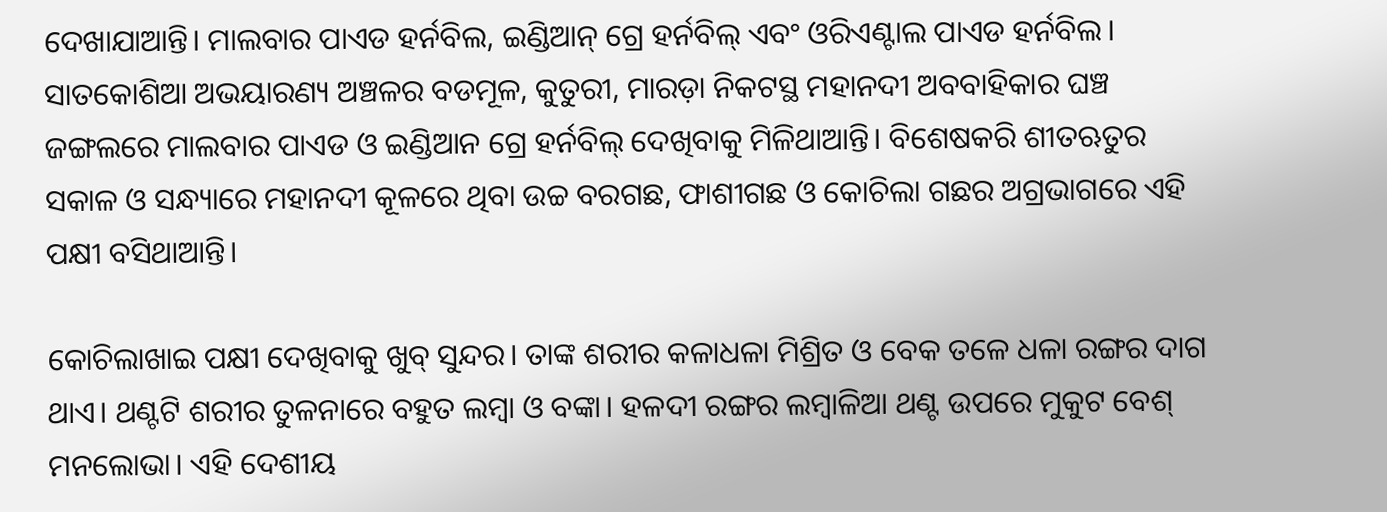ଦେଖାଯାଆନ୍ତି। ମାଲବାର ପାଏଡ ହର୍ନବିଲ, ଇଣ୍ଡିଆନ୍‌ ଗ୍ରେ ହର୍ନବିଲ୍‌ ଏବଂ ଓରିଏଣ୍ଟାଲ ପାଏଡ ହର୍ନବିଲ। ସାତକୋଶିଆ ଅଭୟାରଣ୍ୟ ଅଞ୍ଚଳର ବଡମୂଳ, କୁତୁରୀ, ମାରଡ଼ା ନିକଟସ୍ଥ ମହାନଦୀ ଅବବାହିକାର ଘଞ୍ଚ ଜଙ୍ଗଲରେ ମାଲବାର ପାଏଡ ଓ ଇଣ୍ଡିଆନ ଗ୍ରେ ହର୍ନବିଲ୍‌ ଦେଖିବାକୁ ମିଳିଥାଆନ୍ତି। ବିଶେଷକରି ଶୀତଋତୁର ସକାଳ ଓ ସନ୍ଧ୍ୟାରେ ମହାନଦୀ କୂଳରେ ଥିବା ଉଚ୍ଚ ବରଗଛ, ଫାଶୀଗଛ ଓ କୋଚିଲା ଗଛର ଅଗ୍ରଭାଗରେ ଏହି ପକ୍ଷୀ ବସିଥାଆନ୍ତି।

କୋଚିଲାଖାଇ ପକ୍ଷୀ ଦେଖିବାକୁ ଖୁବ୍‌ ସୁନ୍ଦର। ତାଙ୍କ ଶରୀର କଳାଧଳା ମିଶ୍ରିତ ଓ ବେକ ତଳେ ଧଳା ରଙ୍ଗର ଦାଗ ଥାଏ। ଥଣ୍ଟଟି ଶରୀର ତୁଳନାରେ ବହୁତ ଲମ୍ବା ଓ ବଙ୍କା। ହଳଦୀ ରଙ୍ଗର ଲମ୍ବାଳିଆ ଥଣ୍ଟ ଉପରେ ମୁକୁଟ ବେଶ୍‌ ମନଲୋଭା। ଏହି ଦେଶୀୟ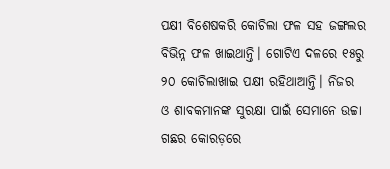ପକ୍ଷୀ ବିଶେଷକରି କୋଚିଲା ଫଳ ସହ ଜଙ୍ଗଲର ବିଭିନ୍ନ ଫଳ ଖାଇଥାନ୍ତି। ଗୋଟିଏ ଦଳରେ ୧୫ରୁ ୨୦ କୋଚିଲାଖାଇ ପକ୍ଷୀ ରହିଥାଆନ୍ତି। ନିଜର ଓ ଶାବକମାନଙ୍କ ସୁରକ୍ଷା ପାଇଁ ସେମାନେ ଉଚ୍ଚା ଗଛର କୋରଡ଼ରେ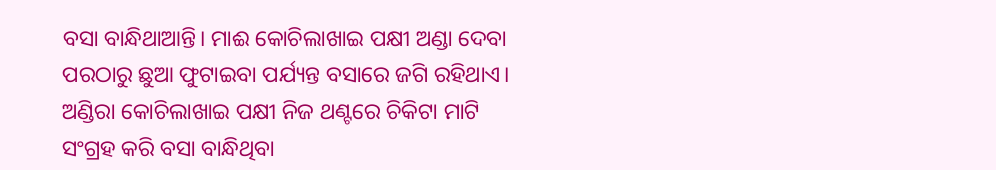ବସା ବାନ୍ଧିଥାଆନ୍ତି। ମାଈ କୋଚିଲାଖାଇ ପକ୍ଷୀ ଅଣ୍ଡା ଦେବା ପରଠାରୁ ଛୁଆ ଫୁଟାଇବା ପର୍ଯ୍ୟନ୍ତ ବସାରେ ଜଗି ରହିଥାଏ। ଅଣ୍ଡିରା କୋଚିଲାଖାଇ ପକ୍ଷୀ ନିଜ ଥଣ୍ଟରେ ଚିକିଟା ମାଟି ସଂଗ୍ରହ କରି ବସା ବାନ୍ଧିଥିବା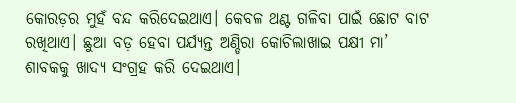କୋରଡ଼ର ମୁହଁ ବନ୍ଦ କରିଦେଇଥାଏ। କେବଳ ଥଣ୍ଟ ଗଳିବା ପାଇଁ ଛୋଟ ବାଟ ରଖିଥାଏ। ଛୁଆ ବଡ଼ ହେବା ପର୍ଯ୍ୟନ୍ତ ଅଣ୍ଡିରା କୋଚିଲାଖାଇ ପକ୍ଷୀ ମା’ ଶାବକକୁ ଖାଦ୍ୟ ସଂଗ୍ରହ କରି ଦେଇଥାଏ।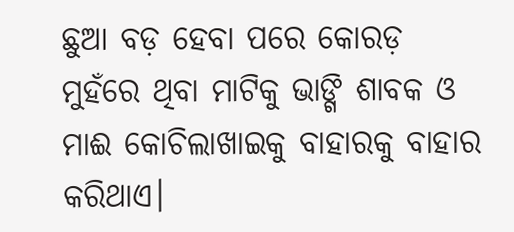ଛୁଆ ବଡ଼ ହେବା ପରେ କୋରଡ଼ ମୁହଁରେ ଥିବା ମାଟିକୁ ଭାଙ୍ଗି ଶାବକ ଓ ମାଈ କୋଚିଲାଖାଇକୁ ବାହାରକୁ ବାହାର କରିଥାଏ।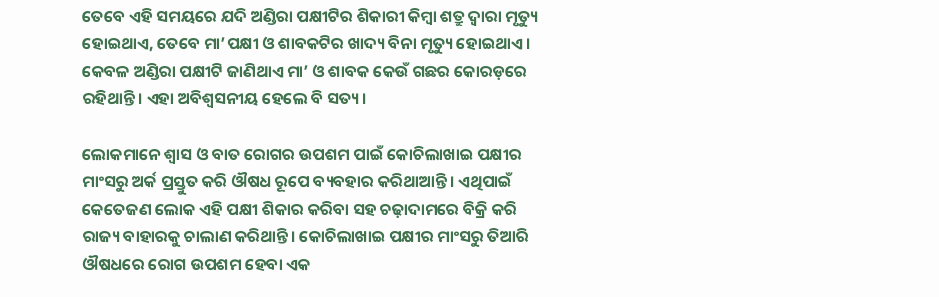ତେବେ ଏହି ସମୟରେ ଯଦି ଅଣ୍ଡିରା ପକ୍ଷୀଟିର ଶିକାରୀ କିମ୍ବା ଶତ୍ରୁ ଦ୍ୱାରା ମୃତ୍ୟୁ ହୋଇଥାଏ, ତେବେ ମା’ପକ୍ଷୀ ଓ ଶାବକଟିର ଖାଦ୍ୟ ବିନା ମୃତ୍ୟୁ ହୋଇଥାଏ। କେବଳ ଅଣ୍ଡିରା ପକ୍ଷୀଟି ଜାଣିଥାଏ ମା’ ଓ ଶାବକ କେଉଁ ଗଛର କୋରଡ଼ରେ ରହିଥାନ୍ତି। ଏହା ଅବିଶ୍ୱସନୀୟ ହେଲେ ବି ସତ୍ୟ।

ଲୋକମାନେ ଶ୍ୱାସ ଓ ବାତ ରୋଗର ଉପଶମ ପାଇଁ କୋଚିଲାଖାଇ ପକ୍ଷୀର ମାଂସରୁ ଅର୍କ ପ୍ରସ୍ତୁତ କରି ଔଷଧ ରୂପେ ବ୍ୟବହାର କରିଥାଆନ୍ତି। ଏଥିପାଇଁ କେତେଜଣ ଲୋକ ଏହି ପକ୍ଷୀ ଶିକାର କରିବା ସହ ଚଢ଼ାଦାମରେ ବିକ୍ରି କରି ରାଜ୍ୟ ବାହାରକୁ ଚାଲାଣ କରିଥାନ୍ତି। କୋଚିଲାଖାଇ ପକ୍ଷୀର ମାଂସରୁ ତିଆରି ଔଷଧରେ ରୋଗ ଉପଶମ ହେବା ଏକ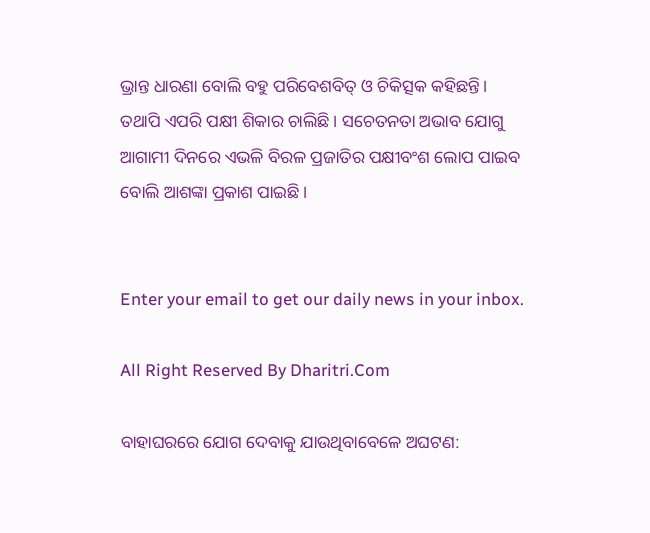ଭ୍ରାନ୍ତ ଧାରଣା ବୋଲି ବହୁ ପରିବେଶବିତ୍‌ ଓ ଚିକିତ୍ସକ କହିଛନ୍ତି। ତଥାପି ଏପରି ପକ୍ଷୀ ଶିକାର ଚାଲିଛି। ସଚେତନତା ଅଭାବ ଯୋଗୁ ଆଗାମୀ ଦିନରେ ଏଭଳି ବିରଳ ପ୍ରଜାତିର ପକ୍ଷୀବଂଶ ଲୋପ ପାଇବ ବୋଲି ଆଶଙ୍କା ପ୍ରକାଶ ପାଇଛି।


Enter your email to get our daily news in your inbox.

All Right Reserved By Dharitri.Com

ବାହାଘରରେ ଯୋଗ ଦେବାକୁ ଯାଉଥିବାବେଳେ ଅଘଟଣ: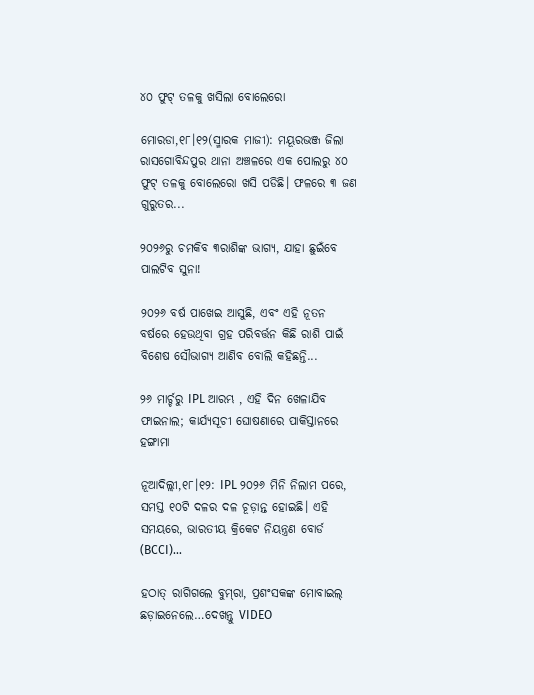୪୦ ଫୁଟ୍‌ ତଳକୁ ଖସିଲା ବୋଲେରୋ

ମୋରଡା,୧୮।୧୨(ସ୍ମାରକ ମାଜୀ): ମୟୂରଭଞ୍ଜ ଜିଲା ରାସଗୋବିନ୍ଦପୁର ଥାନା ଅଞ୍ଚଳରେ ଏକ ପୋଲରୁ ୪୦ ଫୁଟ୍‌ ତଳକୁ ବୋଲେରୋ ଖସି ପଡିଛି। ଫଳରେ ୩ ଜଣ ଗୁରୁତର...

୨୦୨୬ରୁ ଚମକିବ ୩ରାଶିଙ୍କ ଭାଗ୍ୟ, ଯାହା ଛୁଇଁବେ ପାଲଟିବ ସୁନା!

୨୦୨୬ ବର୍ଷ ପାଖେଇ ଆସୁଛି, ଏବଂ ଏହି ନୂତନ ବର୍ଷରେ ହେଉଥିବା ଗ୍ରହ ପରିବର୍ତ୍ତନ କିଛି ରାଶି ପାଇଁ ବିଶେଷ ସୌଭାଗ୍ୟ ଆଣିବ ବୋଲି କହିଛନ୍ତି...

୨୬ ମାର୍ଚ୍ଚରୁ IPL ଆରମ୍ଭ , ଏହି ଦିନ ଖେଳାଯିବ ଫାଇନାଲ; କାର୍ଯ୍ୟସୂଚୀ ଘୋଷଣାରେ ପାକିସ୍ତାନରେ ହଙ୍ଗାମା

ନୂଆଦିଲ୍ଲୀ,୧୮।୧୨: IPL ୨୦୨୬ ମିନି ନିଲାମ ପରେ, ସମସ୍ତ ୧୦ଟି ଦଳର ଦଳ ଚୂଡ଼ାନ୍ତ ହୋଇଛି। ଏହି ସମୟରେ, ଭାରତୀୟ କ୍ରିକେଟ ନିୟନ୍ତ୍ରଣ ବୋର୍ଡ (BCCI)...

ହଠାତ୍‌ ରାଗିଗଲେ ବୁମ୍‌ରା, ପ୍ରଶଂସକଙ୍କ ମୋବାଇଲ୍‌ ଛଡ଼ାଇନେଲେ…ଦେଖନ୍ତୁ VIDEO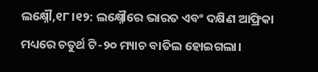ଲକ୍ଷ୍ନୌ,୧୮।୧୨: ଲକ୍ଷ୍ନୌରେ ଭାରତ ଏବଂ ଦକ୍ଷିଣ ଆଫ୍ରିକା ମଧ୍ୟରେ ଚତୁର୍ଥ ଟି-୨୦ ମ୍ୟାଚ ବାତିଲ ହୋଇଗଲା।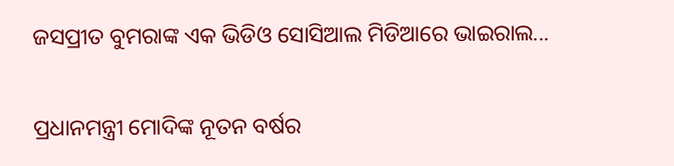ଜସପ୍ରୀତ ବୁମରାଙ୍କ ଏକ ଭିଡିଓ ସୋସିଆଲ ମିଡିଆରେ ଭାଇରାଲ...

ପ୍ରଧାନମନ୍ତ୍ରୀ ମୋଦିଙ୍କ ନୂତନ ବର୍ଷର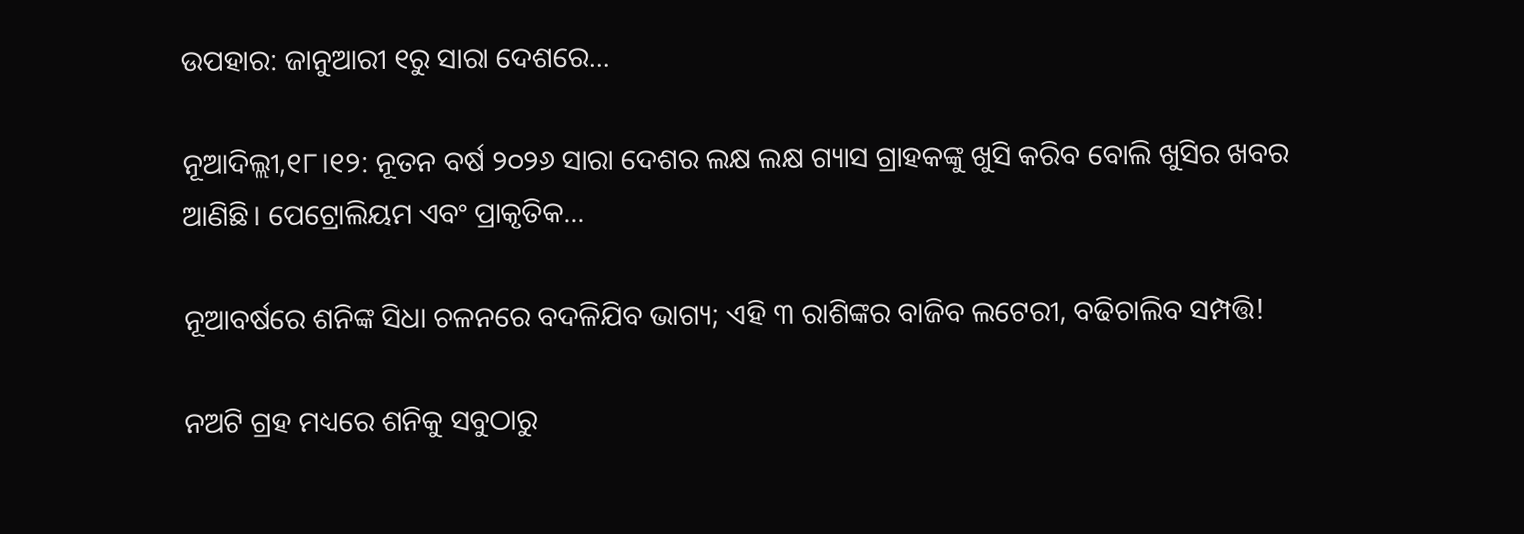ଉପହାର: ଜାନୁଆରୀ ୧ରୁ ସାରା ଦେଶରେ…

ନୂଆଦିଲ୍ଲୀ,୧୮।୧୨: ନୂତନ ବର୍ଷ ୨୦୨୬ ସାରା ଦେଶର ଲକ୍ଷ ଲକ୍ଷ ଗ୍ୟାସ ଗ୍ରାହକଙ୍କୁ ଖୁସି କରିବ ବୋଲି ଖୁସିର ଖବର ଆଣିଛି। ପେଟ୍ରୋଲିୟମ ଏବଂ ପ୍ରାକୃତିକ...

ନୂଆବର୍ଷରେ ଶନିଙ୍କ ସିଧା ଚଳନରେ ବଦଳିଯିବ ଭାଗ୍ୟ; ଏହି ୩ ରାଶିଙ୍କର ବାଜିବ ଲଟେରୀ, ବଢିଚାଲିବ ସମ୍ପତ୍ତି!

ନଅଟି ଗ୍ରହ ମଧ୍ୟରେ ଶନିକୁ ସବୁଠାରୁ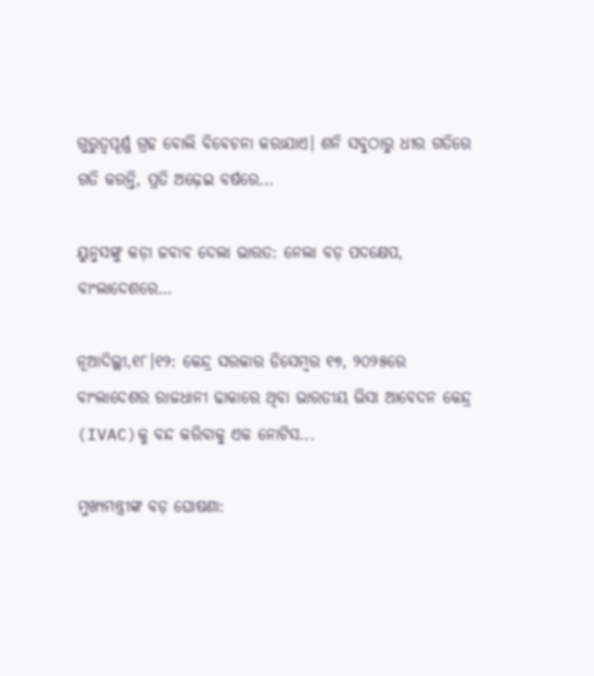ଗୁରୁତ୍ୱପୂର୍ଣ୍ଣ ଗ୍ରହ ବୋଲି ବିବେଚନା କରାଯାଏ। ଶନି ସବୁଠାରୁ ଧୀର ଗତିରେ ଗତି କରନ୍ତି, ପ୍ରତି ଅଢ଼େଇ ବର୍ଷରେ...

ୟୁନୁସଙ୍କୁ କଡ଼ା ଜବାବ ଦେଲା ଭାରତ: ନେଲା ବଡ଼ ପଦକ୍ଷେପ, ବାଂଲାଦେଶରେ…

ନୂଆଦିଲ୍ଲୀ,୧୮।୧୨: କେନ୍ଦ୍ର ସରକାର ଡିସେମ୍ବର ୧୭, ୨୦୨୫ରେ ବାଂଲାଦେଶର ରାଜଧାନୀ ଢାକାରେ ଥିବା ଭାରତୀୟ ଭିସା ଆବେଦନ କେନ୍ଦ୍ର (IVAC)କୁ ବନ୍ଦ କରିବାକୁ ଏକ ନୋଟିସ...

ମୁଖ୍ୟମନ୍ତ୍ରୀଙ୍କ ବଡ଼ ଘୋଷଣା: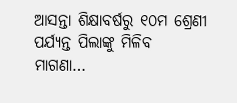ଆସନ୍ତା ଶିକ୍ଷାବର୍ଷରୁ ୧୦ମ ଶ୍ରେଣୀ ପର୍ଯ୍ୟନ୍ତ ପିଲାଙ୍କୁ ମିଳିବ ମାଗଣା…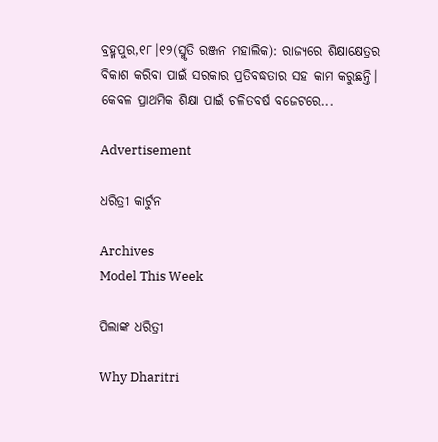ବ୍ରହ୍ମପୁର,୧୮।୧୨(ସ୍ମୃତି ରଞ୍ଜନ ମହାଲିକ): ରାଜ୍ୟରେ ଶିକ୍ଷାକ୍ଷେତ୍ରର ବିକାଶ କରିବା ପାଇଁ ସରକାର ପ୍ରତିବଦ୍ଧତାର ସହ କାମ କରୁଛନ୍ତି। କେବଳ ପ୍ରାଥମିକ ଶିକ୍ଷା ପାଇଁ ଚଳିତବର୍ଷ ବଜେଟରେ...

Advertisement

ଧରିତ୍ରୀ କାର୍ଟୁନ

Archives
Model This Week

ପିଲାଙ୍କ ଧରିତ୍ରୀ

Why Dharitri